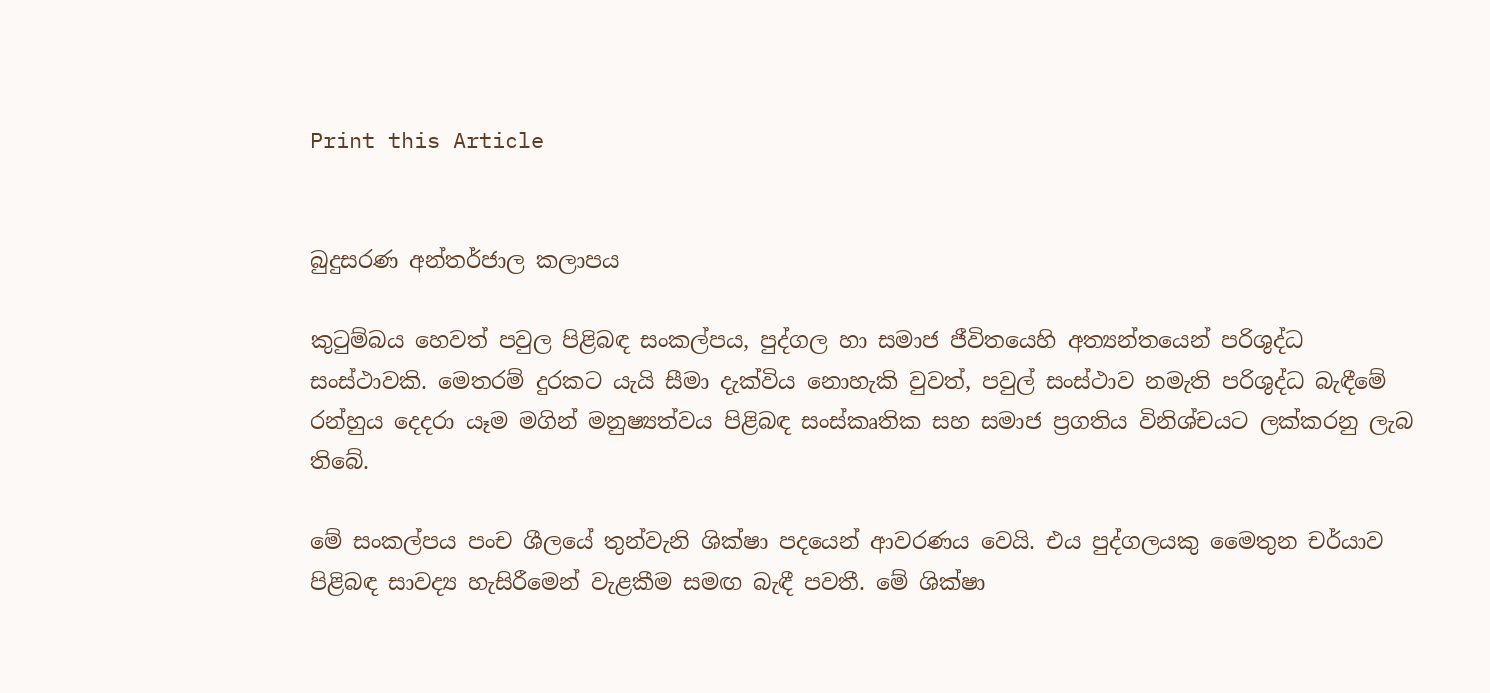Print this Article


බුදුසරණ අන්තර්ජාල කලාපය

කුටුම්බය හෙවත් පවුල පිළිබඳ සංකල්පය, පුද්ගල හා සමාජ ජීවිතයෙහි අත්‍යන්තයෙන් පරිශුද්ධ සංස්ථාවකි. මෙතරම් දුරකට යැයි සීමා දැක්විය නොහැකි වුවත්, පවුල් සංස්ථාව නමැති පරිශුද්ධ බැඳීමේ රන්හුය දෙදරා යෑම මගින් මනුෂ්‍යත්වය පිළිබඳ සංස්කෘතික සහ සමාජ ප්‍රගතිය විනිශ්චයට ලක්කරනු ලැබ තිබේ.

මේ සංකල්පය පංච ශීලයේ තුන්වැනි ශික්ෂා පදයෙන් ආවරණය වෙයි. එය පුද්ගලයකු මෛතුන චර්යාව පිළිබඳ සාවද්‍ය හැසිරීමෙන් වැළකීම සමඟ බැඳී පවතී. මේ ශික්ෂා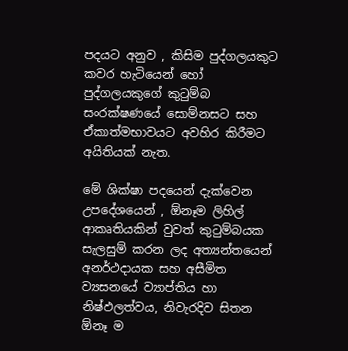පදයට අනුව , කිසිම පුද්ගලයකුට කවර හැටියෙන් හෝ පුද්ගලයකුගේ කුටුම්බ සංරක්ෂණයේ සොම්නසට සහ ඒකාත්මභාවයට අවහිර කිරීමට අයිතියක් නැත.

මේ ශික්ෂා පදයෙන් දැක්වෙන උපදේශයෙන් , ඕනෑම ලිහිල් ආකෘතියකින් වුවත් කුටුම්බයක සැලසුම් කරන ලද අත්‍යන්තයෙන් අනර්ථදායක සහ අසීමිත ව්‍යසනයේ ව්‍යාප්තිය හා නිෂ්ඵලත්වය, නිවැරදිව සිතන ඕනෑ ම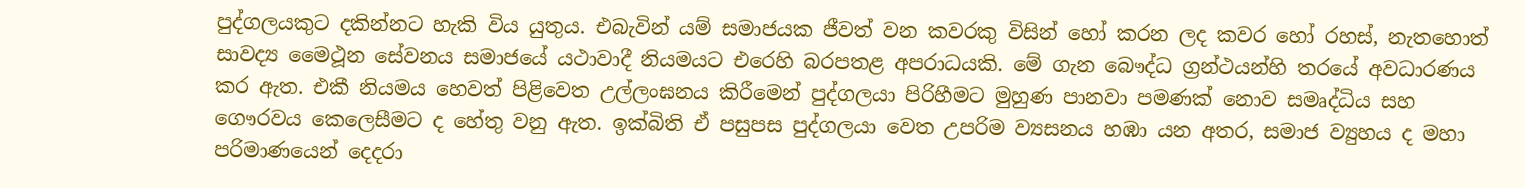පුද්ගලයකුට දකින්නට හැකි විය යුතුය. එබැවින් යම් සමාජයක ජීවත් වන කවරකු විසින් හෝ කරන ලද කවර හෝ රහස්, නැතහොත් සාවද්‍ය මෛථූන සේවනය සමාජයේ යථාවාදී නියමයට එරෙහි බරපතළ අපරාධයකි. මේ ගැන බෞද්ධ ග්‍රන්ථයන්හි තරයේ අවධාරණය කර ඇත. එකී නියමය හෙවත් පිළිවෙත උල්ලංඝනය කිරීමෙන් පුද්ගලයා පිරිහීමට මුහුණ පානවා පමණක් නොව සමෘද්ධිය සහ ගෞරවය කෙලෙසීමට ද හේතු වනු ඇත. ඉක්බිති ඒ පසුපස පුද්ගලයා වෙත උපරිම ව්‍යසනය හඹා යන අතර, සමාජ ව්‍යුහය ද මහා පරිමාණයෙන් දෙදරා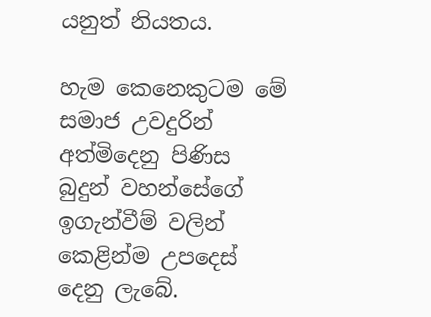යනුත් නියතය.

හැම කෙනෙකුටම මේ සමාජ උවදුරින් අත්මිදෙනු පිණිස බුදුන් වහන්සේගේ ඉගැන්වීම් වලින් කෙළින්ම උපදෙස් දෙනු ලැබේ.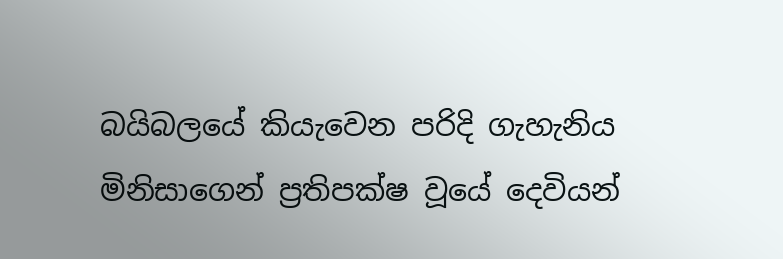බයිබලයේ කියැවෙන පරිදි ගැහැනිය මිනිසාගෙන් ප්‍රතිපක්ෂ වූයේ දෙවියන්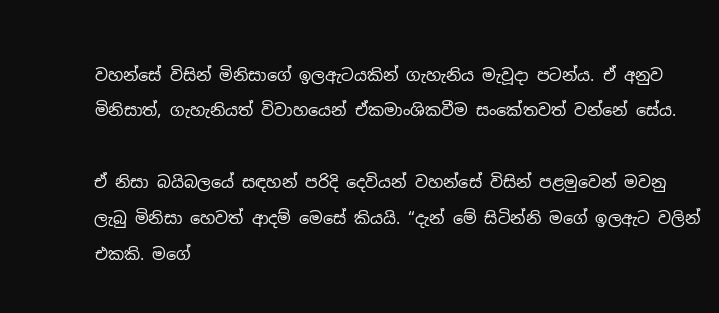වහන්සේ විසින් මිනිසාගේ ඉලඇටයකින් ගැහැනිය මැවූදා පටන්ය. ඒ අනුව මිනිසාත්, ගැහැනියත් විවාහයෙන් ඒකමාංශිකවීම සංකේතවත් වන්නේ සේය.

ඒ නිසා බයිබලයේ සඳහන් පරිදි දෙවියන් වහන්සේ විසින් පළමුවෙන් මවනු ලැබු මිනිසා හෙවත් ආදම් මෙසේ කියයි. “දැන් මේ සිටින්නි මගේ ඉලඇට වලින් එකකි. මගේ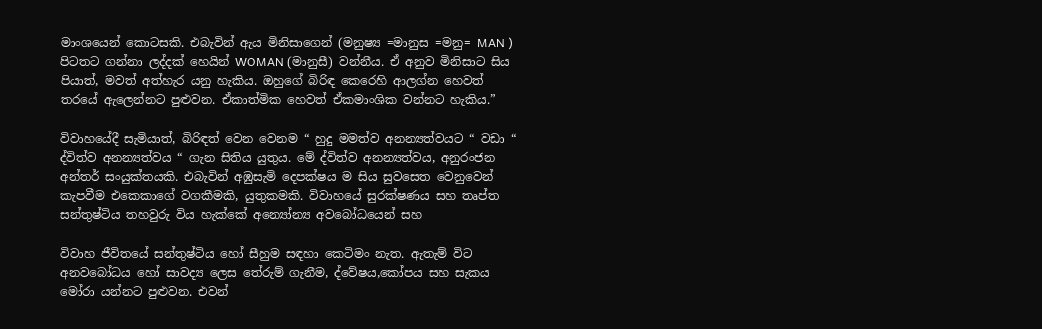මාංශයෙන් කොටසකි. එබැවින් ඇය මිනිසාගෙන් (මනුෂ්‍ය =මානුස =මනු= MAN ) පිටතට ගන්නා ලද්දක් හෙයින් WOMAN (මානුසී) වන්නීය. ඒ අනුව මිනිසාට සිය පියාත්, මවත් අත්හැර යනු හැකිය. ඔහුගේ බිරිඳ කෙරෙහි ආලග්න හෙවත් තරයේ ඇලෙන්නට පුළුවන. ඒකාත්මික හෙවත් ඒකමාංශික වන්නට හැකිය.”

විවාහයේදී සැමියාත්, බිරිඳත් වෙන වෙනම “ හුදු මමත්ව අනන්‍යත්වයට “ වඩා “ ද්විත්ව අනන්‍යත්වය “ ගැන සිතිය යුතුය. මේ ද්විත්ව අනන්‍යත්වය, අනුරංජන අන්තර් සංයුක්තයකි. එබැවින් අඹුසැමි දෙපක්ෂය ම සිය සුවසෙත වෙනුවෙන් කැපවීම එකෙකාගේ වගකීමකි, යුතුකමකි. විවාහයේ සුරක්ෂණය සහ තෘප්ත සන්තුෂ්ටිය තහවුරු විය හැක්කේ අන්‍යෝන්‍ය අවබෝධයෙන් සහ

විවාහ ජීවිතයේ සන්තුෂ්ටිය හෝ සීහුම සඳහා කෙටිමං නැත. ඇතැම් විට අනවබෝධය හෝ සාවද්‍ය ලෙස තේරුම් ගැනීම, ද්වේෂය,කෝපය සහ සැකය මෝරා යන්නට පුළුවන. එවන්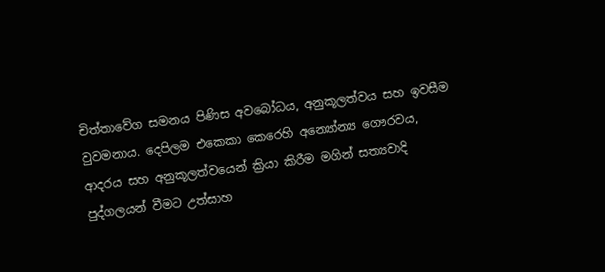චිත්තාවේග සමනය පිණිස අවබෝධය, අනුකූලත්වය සහ ඉවසීම වුවමනාය. දෙපිලම එකෙකා කෙරෙහි අන්‍යෝන්‍ය ගෞරවය, ආදරය සහ අනුකූලත්වයෙන් ක්‍රියා කිරීම මගින් සත්‍යවාදි පුද්ගලයන් වීමට උත්සාහ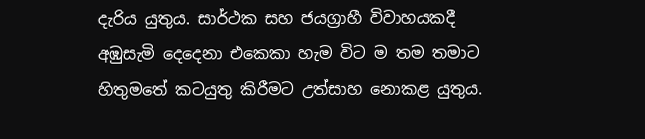දැරිය යුතුය. සාර්ථක සහ ජයග්‍රාහී විවාහයකදී අඹුසැමි දෙදෙනා එකෙකා හැම විට ම තම තමාට හිතුමතේ කටයුතු කිරීමට උත්සාහ නොකළ යුතුය.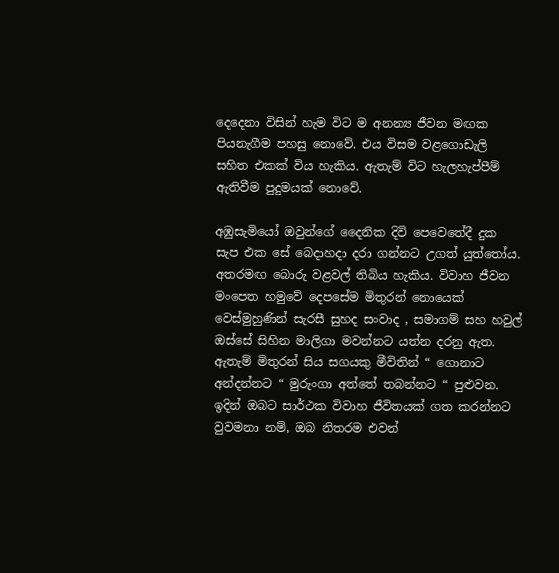දෙදෙනා විසින් හැම විට ම අනන්‍ය ජීවන මඟක පියනැගීම පහසු නොවේ. එය විසම වළගොඩැලි සහිත එකක් විය හැකිය. ඇතැම් විට හැලහැප්පීම් ඇතිවීම පුදුමයක් නොවේ.

අඹුසැමියෝ ඔවුන්ගේ දෛනික දිවි පෙවෙතේදී දුක සැප එක සේ බෙදාහදා දරා ගන්නට උගත් යුත්තෝය. අතරමඟ බොරු වළවල් තිබිය හැකිය. විවාහ ජීවන මංපෙත හමුවේ දෙපසේම මිතුරන් නොයෙක් වෙස්මුහුණින් සැරසී සුහද සංවාද , සමාගම් සහ හවුල් ඔස්සේ සිහින මාලිගා මවන්නට යත්න දරනු ඇත. ඇතැම් මිතුරන් සිය සගයකු මීවිතින් “ ගොනාට අන්දන්නට “ මුරුංගා අත්තේ තබන්නට “ පුළුවන. ඉදින් ඔබට සාර්ථක විවාහ ජීවිතයක් ගත කරන්නට වුවමනා නම්, ඔබ නිතරම එවන්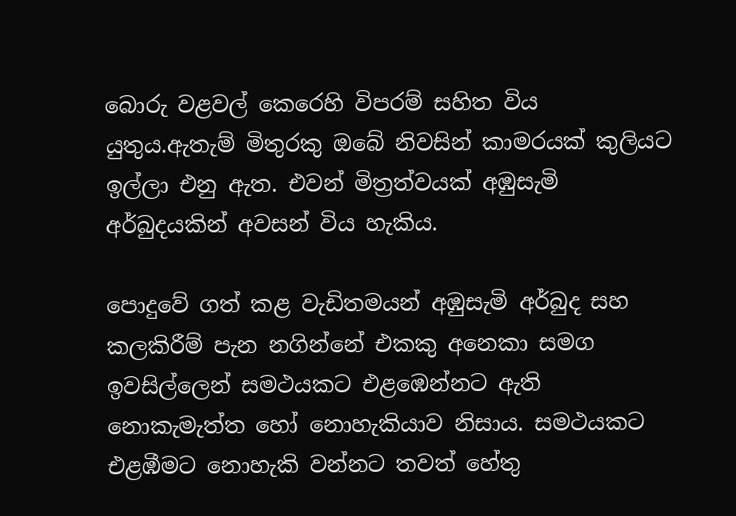බොරු වළවල් කෙරෙහි විපරම් සහිත විය යුතුය.ඇතැම් මිතුරකු ඔබේ නිවසින් කාමරයක් කුලියට ඉල්ලා එනු ඇත. එවන් මිත්‍රත්වයක් අඹුසැමි අර්බුදයකින් අවසන් විය හැකිය.

පොදුවේ ගත් කළ වැඩිතමයන් අඹුසැමි අර්බුද සහ කලකිරීම් පැන නගින්නේ එකකු අනෙකා සමග ඉවසිල්ලෙන් සමථයකට එළඹෙන්නට ඇති නොකැමැත්ත හෝ නොහැකියාව නිසාය. සමථයකට එළඹීමට නොහැකි වන්නට තවත් හේතු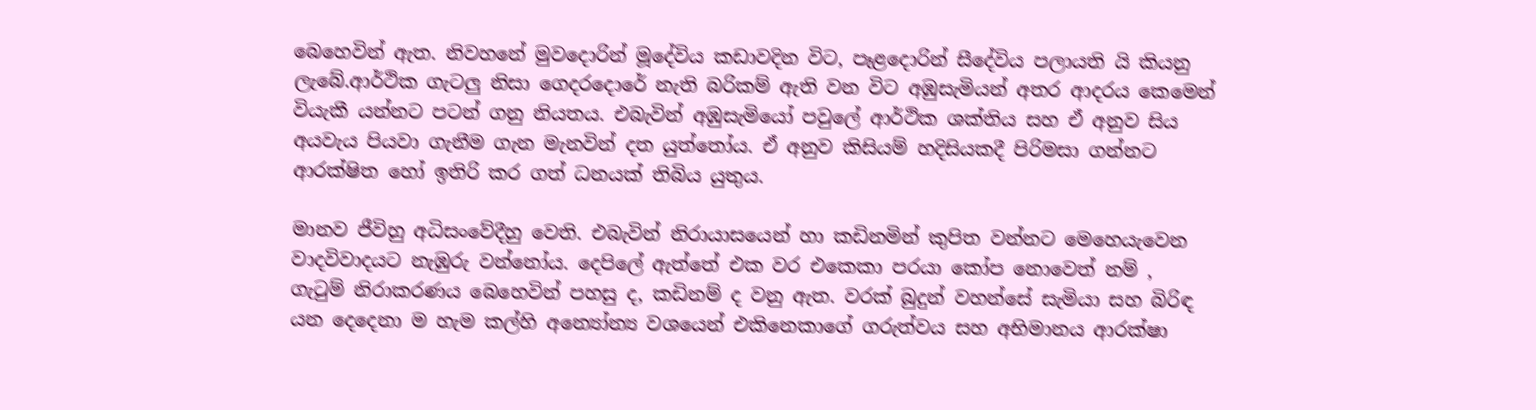බෙහෙවින් ඇත. නිවහනේ මුවදොරින් මූදේවිය කඩාවදින විට, පෑළදොරින් සීදේවිය පලායති යි කියනු ලැබේ.ආර්ථික ගැටලු නිසා ගෙදරදොරේ නැති බරිකම් ඇති වන විට අඹුසැමියන් අතර ආදරය කෙමෙන් වියැකී යන්නට පටන් ගනු නියතය. එබැවින් අඹුසැමියෝ පවුලේ ආර්ථික ශක්තිය සහ ඒ අනුව සිය අයවැය පියවා ගැනීම ගැන මැනවින් දත යුත්තෝය. ඒ අනුව කිසියම් හදිසියකදී පිරිමසා ගන්නට ආරක්ෂිත හෝ ඉතිරි කර ගත් ධනයක් තිබිය යුතුය.

මානව ජීවිහු අධිසංවේදීහු වෙති. එබැවින් නිරායාසයෙන් හා කඩිනමින් කුපිත වන්නට මෙහෙයැවෙන වාදවිවාදයට නැඹුරු වන්නෝය. දෙපිලේ ඇත්තේ එක වර එකෙකා පරයා කෝප නොවෙත් නම් , ගැටුම් නිරාකරණය බෙහෙවින් පහසු ද, කඩිනම් ද වනු ඇත. වරක් බුදුන් වහන්සේ සැමියා සහ බිරිඳ යන දෙදෙනා ම හැම කල්හි අන්‍යෝන්‍ය වශයෙන් එකිනෙකාගේ ගරුත්වය සහ අභිමානය ආරක්ෂා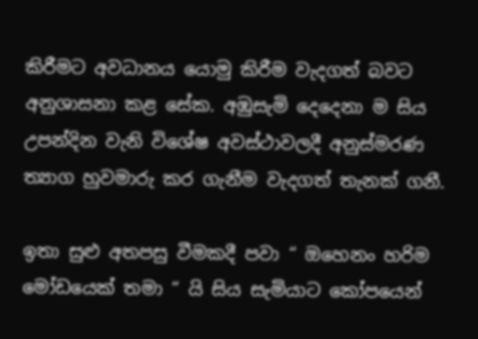කිරීමට අවධානය යොමු කිරීම වැදගත් බවට අනුශාසනා කළ සේක. අඹුසැමි දෙදෙනා ම සිය උපන්දින වැනි විශේෂ අවස්ථාවලදී අනුස්මරණ ත්‍යාග හුවමාරු කර ගැනීම වැදගත් තැනක් ගනී.

ඉතා සුළු අතපසු වීමකදී පවා “ ඔහෙනං හරිම මෝඩයෙක් තමා “ යි සිය සැමියාට කෝපයෙන්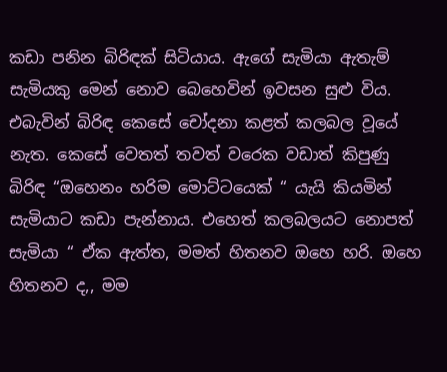කඩා පනින බිරිඳක් සිටියාය. ඇගේ සැමියා ඇතැම් සැමියකු මෙන් නොව බෙහෙවින් ඉවසන සුළු විය. එබැවින් බිරිඳ කෙසේ චෝදනා කළත් කලබල වූයේ නැත. කෙසේ වෙතත් තවත් වරෙක වඩාත් කිපුණු බිරිඳ “ඔහෙනං හරිම මොට්ටයෙක් “ යැයි කියමින් සැමියාට කඩා පැන්නාය. එහෙත් කලබලයට නොපත් සැමියා “ ඒක ඇත්ත, මමත් හිතනව ඔහෙ හරි. ඔහෙ හිතනව ද,, මම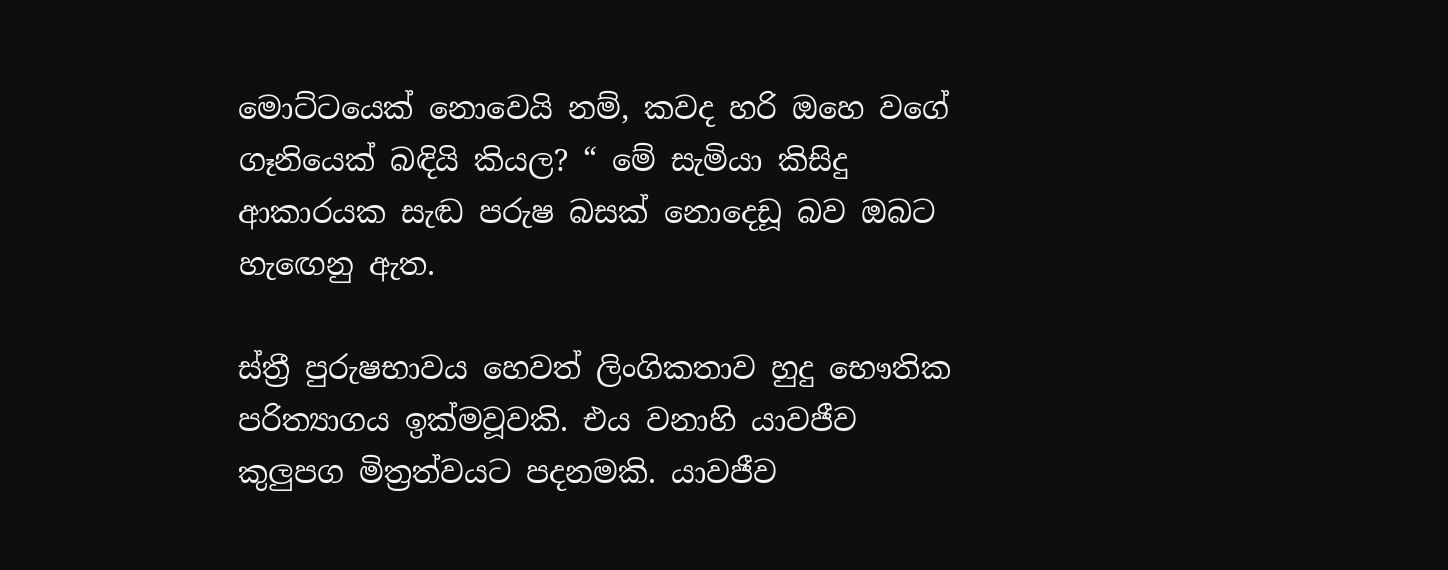මොට්ටයෙක් නොවෙයි නම්, කවද හරි ඔහෙ වගේ ගෑනියෙක් බඳියි කියල? “ මේ සැමියා කිසිදු ආකාරයක සැඬ පරුෂ බසක් නොදෙඩූ බව ඔබට හැඟෙනු ඇත.

ස්ත්‍රී පුරුෂභාවය හෙවත් ලිංගිකතාව හුදු භෞතික පරිත්‍යාගය ඉක්මවූවකි. එය වනාහි යාවජීව කුලුපග මිත්‍රත්වයට පදනමකි. යාවජීව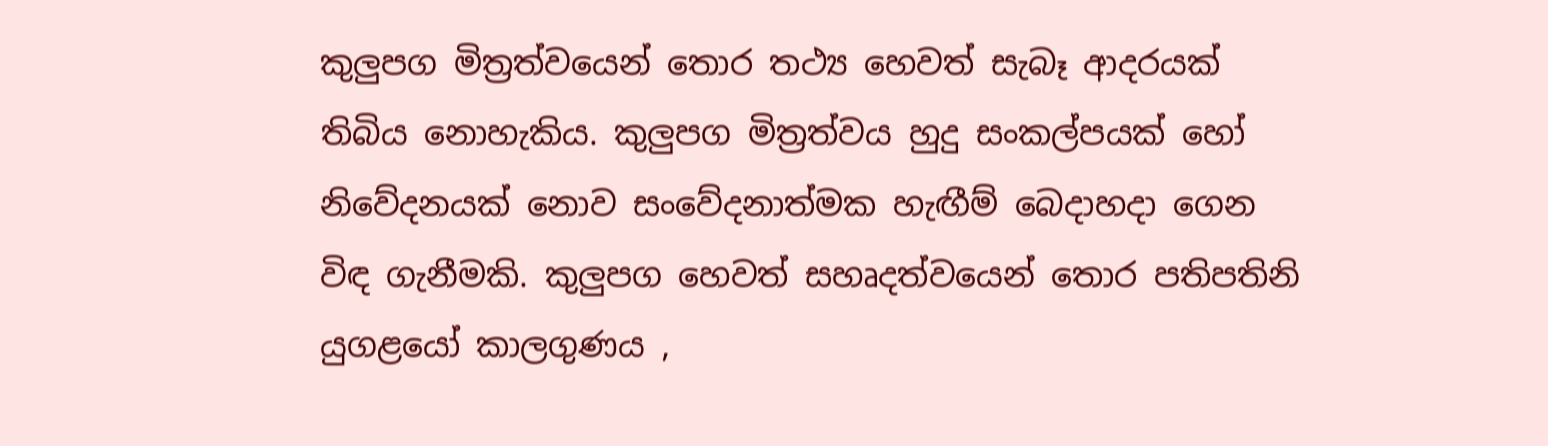කුලුපග මිත්‍රත්වයෙන් තොර තථ්‍ය හෙවත් සැබෑ ආදරයක් තිබිය නොහැකිය. කුලුපග මිත්‍රත්වය හුදු සංකල්පයක් හෝ නිවේදනයක් නොව සංවේදනාත්මක හැඟීම් බෙදාහදා ගෙන විඳ ගැනීමකි. කුලුපග හෙවත් සහෘදත්වයෙන් තොර පතිපතිනි යුගළයෝ කාලගුණය ,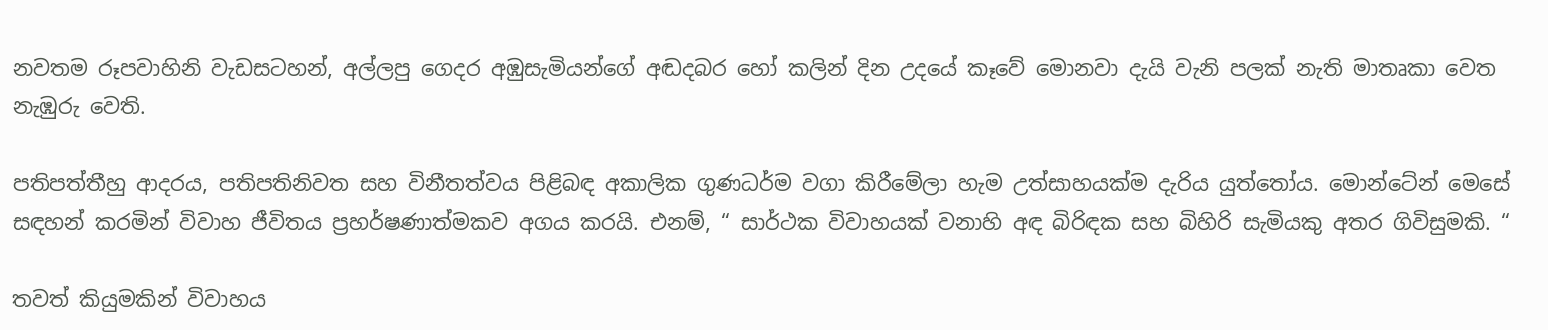නවතම රූපවාහිනි වැඩසටහන්, අල්ලපු ගෙදර අඹුසැමියන්ගේ අඬදබර හෝ කලින් දින උදයේ කෑවේ මොනවා දැයි වැනි පලක් නැති මාතෘකා වෙත නැඹුරු වෙති.

පතිපත්තීහු ආදරය, පතිපතිනිවත සහ විනීතත්වය පිළිබඳ අකාලික ගුණධර්ම වගා කිරීමේලා හැම උත්සාහයක්ම දැරිය යුත්තෝය. මොන්ටේන් මෙසේ සඳහන් කරමින් විවාහ ජීවිතය ප්‍රහර්ෂණාත්මකව අගය කරයි. එනම්, “ සාර්ථක විවාහයක් වනාහි අඳ බිරිඳක සහ බිහිරි සැමියකු අතර ගිවිසුමකි. “

තවත් කියුමකින් විවාහය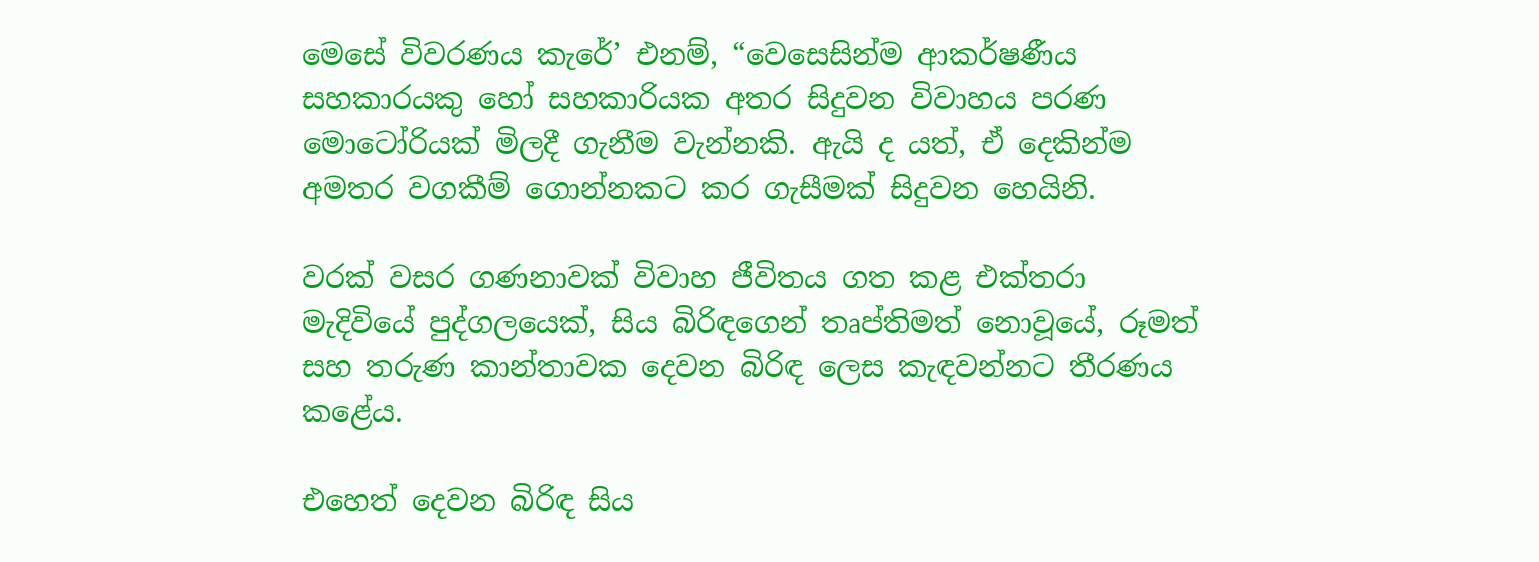මෙසේ විවරණය කැරේ’ එනම්, “වෙසෙසින්ම ආකර්ෂණීය සහකාරයකු හෝ සහකාරියක අතර සිදුවන විවාහය පරණ මොටෝරියක් මිලදී ගැනීම වැන්නකි. ඇයි ද යත්, ඒ දෙකින්ම අමතර වගකීම් ගොන්නකට කර ගැසීමක් සිදුවන හෙයිනි.

වරක් වසර ගණනාවක් විවාහ ජීවිතය ගත කළ එක්තරා මැදිවියේ පුද්ගලයෙක්, සිය බිරිඳගෙන් තෘප්තිමත් නොවූයේ, රූමත් සහ තරුණ කාන්තාවක දෙවන බිරිඳ ලෙස කැඳවන්නට තීරණය කළේය.

එහෙත් දෙවන බිරිඳ සිය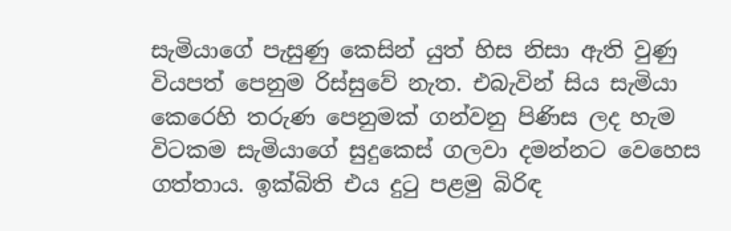සැමියාගේ පැසුණු කෙසින් යුත් හිස නිසා ඇති වුණු වියපත් පෙනුම රිස්සුවේ නැත. එබැවින් සිය සැමියා කෙරෙහි තරුණ පෙනුමක් ගන්වනු පිණිස ලද හැම විටකම සැමියාගේ සුදුකෙස් ගලවා දමන්නට වෙහෙස ගත්තාය. ඉක්බිති එය දුටු පළමු බිරිඳ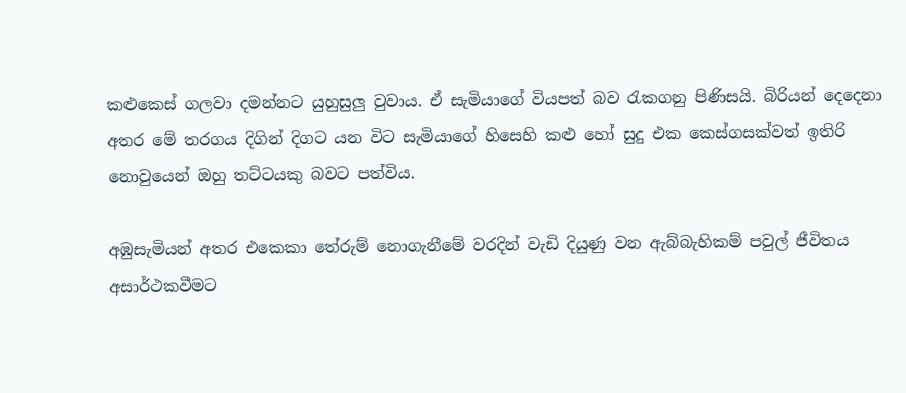කළුකෙස් ගලවා දමන්නට යුහුසුලු වුවාය. ඒ සැමියාගේ වියපත් බව රැකගනු පිණිසයි. බිරියන් දෙදෙනා අතර මේ තරගය දිගින් දිගට යන විට සැමියාගේ හිසෙහි කළු හෝ සුදු එක කෙස්ගසක්වත් ඉතිරි නොවුයෙන් ඔහු තට්ටයකු බවට පත්විය.

අඹුසැමියන් අතර එකෙකා තේරුම් නොගැනීමේ වරදින් වැඩි දියුණු වන ඇබ්බැහිකම් පවුල් ජීවිතය අසාර්ථකවීමට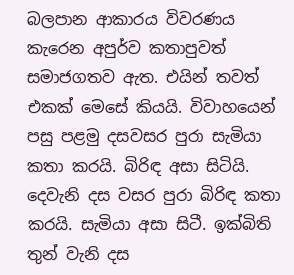බලපාන ආකාරය විවරණය කැරෙන අපුර්ව කතාපුවත් සමාජගතව ඇත. එයින් තවත් එකක් මෙසේ කියයි. විවාහයෙන් පසු පළමු දසවසර පුරා සැමියා කතා කරයි. බිරිඳ අසා සිටියි. දෙවැනි දස වසර පුරා බිරිඳ කතා කරයි. සැමියා අසා සිටී. ඉක්බිති තුන් වැනි දස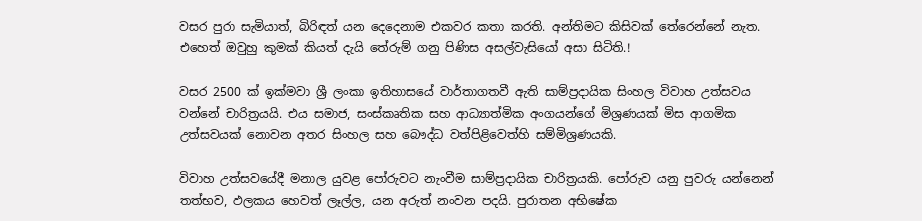වසර පුරා සැමියාත්, බිරිඳත් යන දෙදෙනාම එකවර කතා කරති. අන්තිමට කිසිවක් තේරෙන්නේ නැත. එහෙත් ඔවුහු කුමක් කියත් දැයි තේරුම් ගනු පිණිස අසල්වැසියෝ අසා සිටිති.!

වසර 2500 ක් ඉක්මවා ශ්‍රී ලංකා ඉතිහාසයේ වාර්තාගතවී ඇති සාම්ප්‍රදායික සිංහල විවාහ උත්සවය වන්නේ චාරිත්‍රයයි. එය සමාජ, සංස්කෘතික සහ ආධ්‍යාත්මික අංගයන්ගේ මිශ්‍රණයක් මිස ආගමික උත්සවයක් නොවන අතර සිංහල සහ බෞද්ධ වත්පිළිවෙත්හි සම්මිශ්‍රණයකි.

විවාහ උත්සවයේදී මනාල යුවළ පෝරුවට නැංවීම සාම්ප්‍රදායික චාරිත්‍රයකි. පෝරුව යනු පුවරු යන්නෙන් තත්භව, ඵලකය හෙවත් ලෑල්ල, යන අරුත් නංවන පදයි. පුරාතන අභිෂේක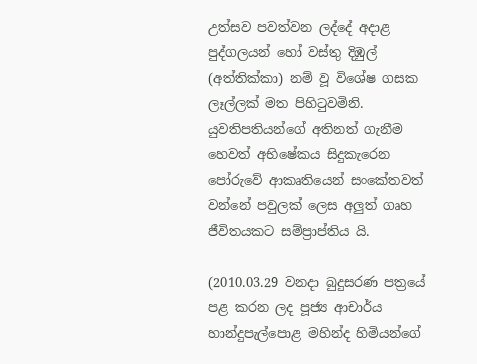උත්සව පවත්වන ලද්දේ අදාළ පුද්ගලයන් හෝ වස්තු දිඹුල් (අත්තික්කා) නම් වූ විශේෂ ගසක ලෑල්ලක් මත පිහිටුවමිනි. යුවතිපතියන්ගේ අතිනත් ගැනීම හෙවත් අභිෂේකය සිදුකැරෙන පෝරුවේ ආකෘතියෙන් සංකේතවත් වන්නේ පවුලක් ලෙස අලුත් ගෘහ ජීවිතයකට සම්ප්‍රාප්තිය යි.

(2010.03.29 වනදා බුදුසරණ පත්‍රයේ පළ කරන ලද පූජ්‍ය ආචාර්ය හාන්දුපැල්පොළ මහින්ද හිමියන්ගේ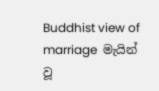Buddhist view of marriage  මැයින් වූ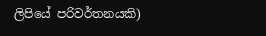ලිපියේ පරිවර්තනයකි)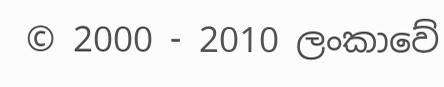© 2000 - 2010 ලංකාවේ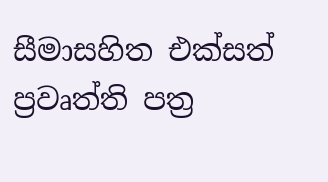සීමාසහිත එක්සත් ප්‍රවෘත්ති පත්‍ර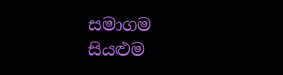සමාගම
සියළුම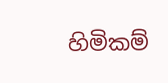හිමිකම්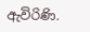ඇවිරිණි.